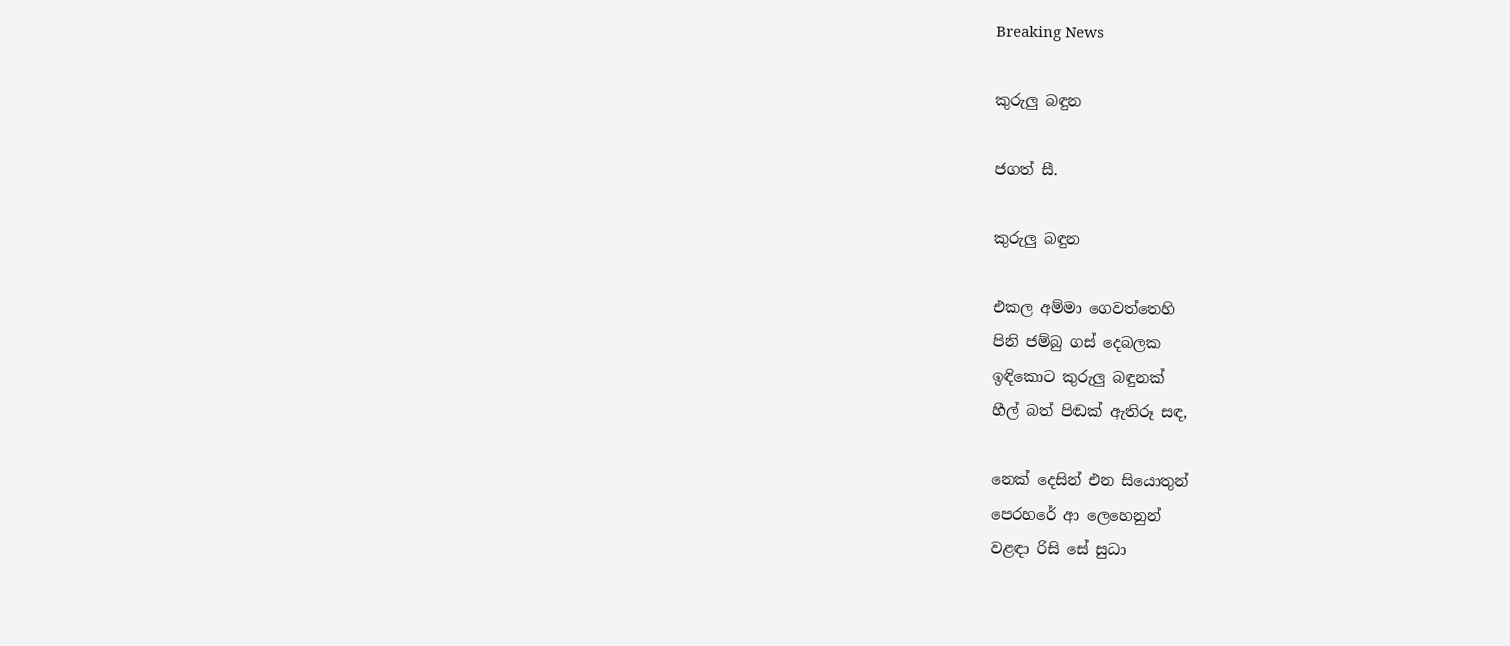Breaking News

කුරුලු බඳුන

ජගත් සී.

කුරුලු බඳුන

එකල අම්මා ගෙවත්තෙහි
පිනි ජම්බු ගස් දෙබලක
ඉඳිකොට කුරුලු බඳුනක්
හීල් බත් පිඬක් ඇතිරූ සඳ,

නෙක් දෙසින් එන සියොතුන්
පෙරහරේ ආ ලෙහෙනුන්
වළඳා රිසි සේ සුධා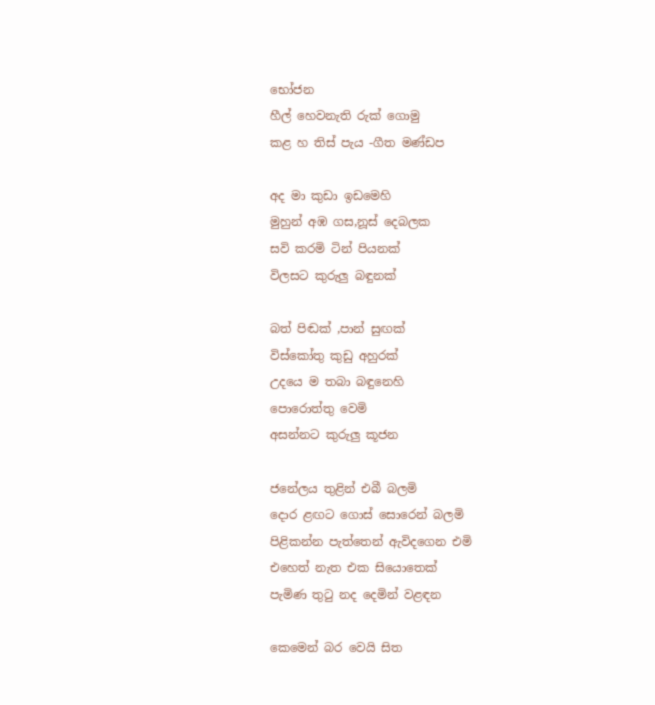භෝජන
හීල් හෙවනැති රුක් ගොමු
කළ හ තිස් පැය -ගීත මණ්ඩප

අද මා කුඩා ඉඩමෙහි
මුහුන් අඹ ගස,නූස් දෙබලක
සවි කරමි ටින් පියනක්
විලසට කුරුලු බඳුනක්

බත් පිඬක් ,පාන් සුඟක්
විස්කෝතු කුඩු අහුරක්
උදයෙ ම තබා බඳුනෙහි
පොරොත්තු වෙමි
අසන්නට කුරුලු කූජන

ජනේලය තුළින් එබී බලමි
දොර ළඟට ගොස් සොරෙන් බලමි
පිළිකන්න පැත්තෙන් ඇවිදගෙන එමි
එහෙත් නැත එක සියොතෙක්
පැමිණ තුටු නද දෙමින් වළඳන

කෙමෙන් බර වෙයි සිත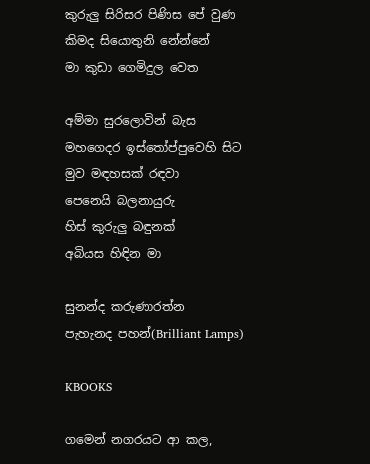කුරුලු සිරිසර පිණිස පේ වුණ
කිමද සියොතුනි නේන්නේ
මා කුඩා ගෙමිදුල වෙත

අම්මා සුරලොවින් බැස
මහගෙදර ඉස්තෝප්පුවෙහි සිට
මුව මඳහසක් රඳවා
පෙනෙයි බලනායුරු
හිස් කුරුලු බඳුනක්
අබියස හිඳින මා

සුනන්ද කරුණාරත්න
පැහැනද පහන්(Brilliant Lamps)

KBOOKS

ගමෙන් නගරයට ආ කල,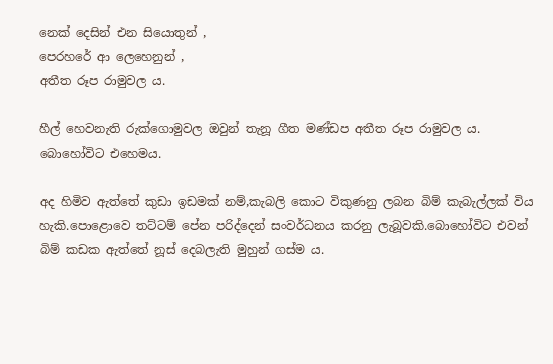නෙක් දෙසින් එන සියොතුන් ,
පෙරහරේ ආ ලෙහෙනුන් ,
අතීත රූප රාමුවල ය.

හීල් හෙවනැති රුක්ගොමුවල ඔවුන් තැනූ ගීත මණ්ඩප අතීත රූප රාමුවල ය.
බොහෝවිට එහෙමය.

අද හිමිව ඇත්තේ කුඩා ඉඩමක් නම්,කැබලි කොට විකුණනු ලබන බිම් කැබැල්ලක් විය හැකි.පොළොවෙ තට්ටම් පේන පරිද්දෙන් සංවර්ධනය කරනු ලැබූවකි.බොහෝවිට එවන් බිම් කඩක ඇත්තේ නූස් දෙබලැති මුහුන් ගස්ම ය.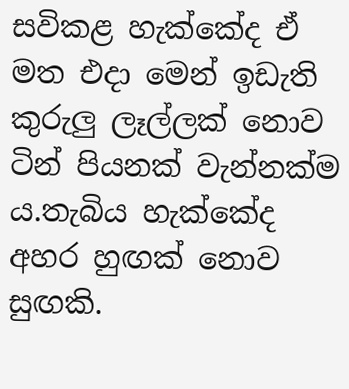සවිකළ හැක්කේද ඒ මත එදා මෙන් ඉඩැති කුරුලු ලෑල්ලක් නොව ටින් පියනක් වැන්නක්ම ය.තැබිය හැක්කේද අහර හුඟක් නොව සුඟකි.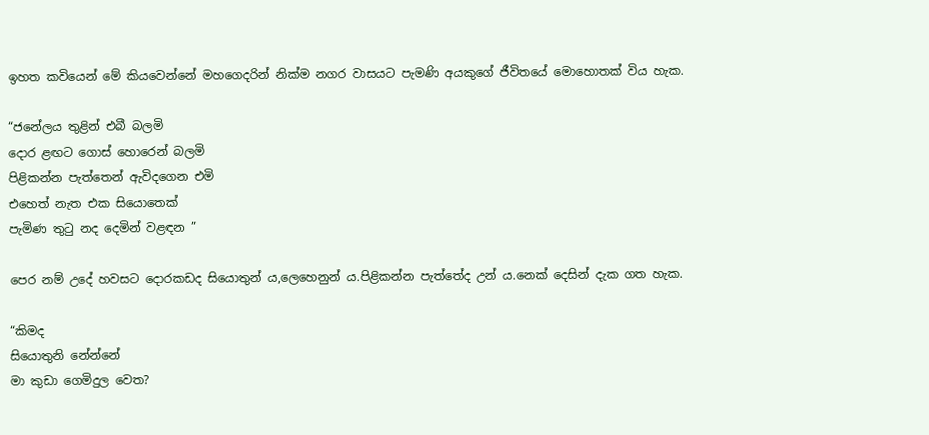ඉහත කවියෙන් මේ කියවෙන්නේ මහගෙදරින් නික්ම නගර වාසයට පැමණි අයකුගේ ජීවිතයේ මොහොතක් විය හැක.

“ජනේලය තුළින් එබී බලමි
දොර ළඟට ගොස් හොරෙන් බලමි
පිළිකන්න පැත්තෙන් ඇවිදගෙන එමි
එහෙත් නැත එක සියොතෙක්
පැමිණ තුටු නද දෙමින් වළඳන ”

පෙර නම් උදේ හවසට දොරකඩද සියොතුන් ය,ලෙහෙනුන් ය.පිළිකන්න පැත්තේද උන් ය.නෙක් දෙසින් දැක ගත හැක.

“කිමද
සියොතුනි නේන්නේ
මා කුඩා ගෙමිදුල වෙත?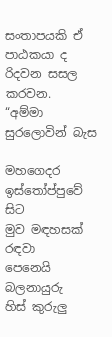සංතාපයකි ඒ පාඨකයා ද රිදවන සසල කරවන.
“අම්මා සුරලොවින් බැස

මහගෙදර ඉස්තෝප්පුවේ සිට
මුව මඳහසක් රඳවා
පෙනෙයි බලනායුරු
හිස් කුරුලු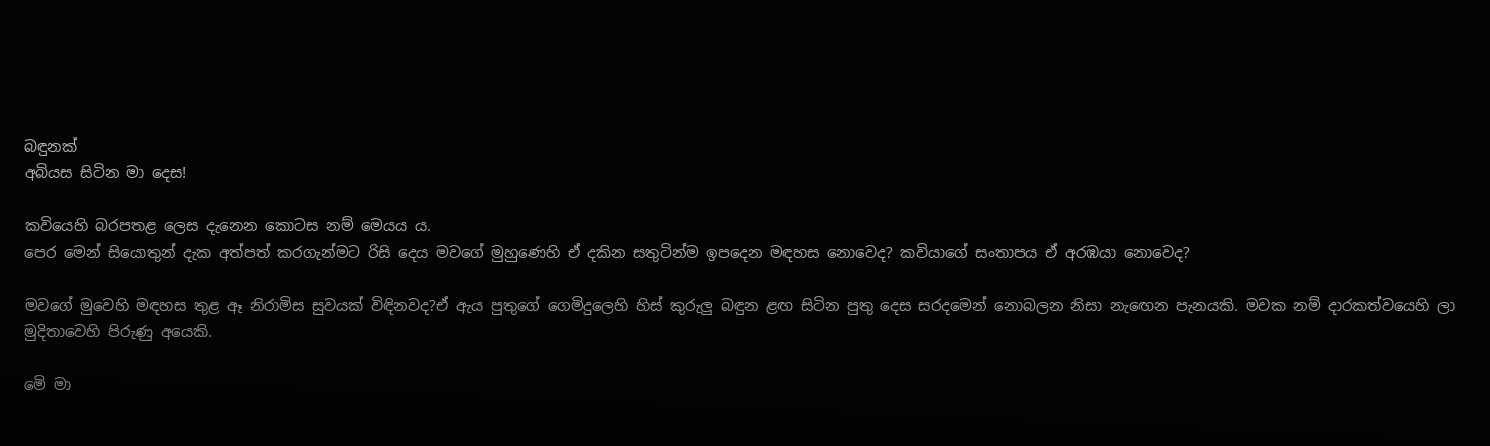බඳුනක්
අබියස සිටින මා දෙස!

කවියෙහි බරපතළ ලෙස දැනෙන කොටස නම් මෙයය ය.
පෙර මෙන් සියොතුන් දැක අත්පත් කරගැන්මට රිසි දෙය මවගේ මුහුණෙහි ඒ දකින සතුටින්ම ඉපදෙන මඳහස නොවෙද? කවියාගේ සංතාපය ඒ අරඹයා නොවෙද?

මවගේ මුවෙහි මඳහස තුළ ඈ නිරාමිස සුවයක් විඳිනවද?ඒ ඇය පුතුගේ ගෙමිදුලෙහි හිස් කුරුලු බඳුන ළඟ සිටින පුතු දෙස සරදමෙන් නොබලන නිසා නැඟෙන පැනයකි. මවක නම් දාරකත්වයෙහි ලා මුදිතාවෙහි පිරුණු අයෙකි.

මෙි මා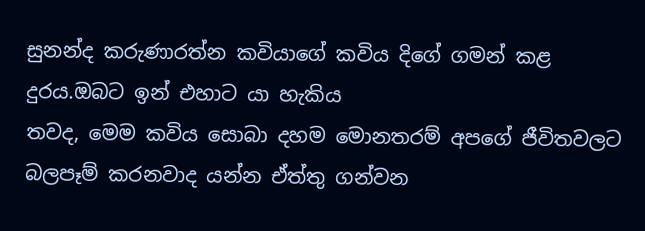සුනන්ද කරුණාරත්න කවියාගේ කවිය දිගේ ගමන් කළ දුරය.ඔබට ඉන් එහාට යා හැකිය
තවද, මෙම කවිය සොබා දහම මොනතරම් අපගේ ජීවිතවලට බලපෑම් කරනවාද යන්න ඒත්තු ගන්වන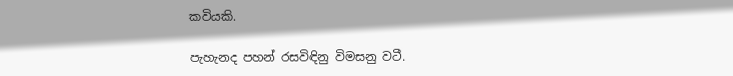කවියකි.

පැහැනද පහන් රසවිඳිනු විමසනු වටී.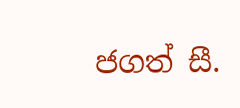ජගත් සී.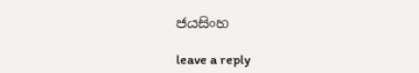ජයසිංහ

leave a reply